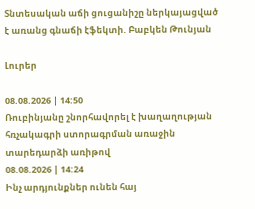Տնտեսական աճի ցուցանիշը ներկայացված է առանց գնաճի էֆեկտի. Բաբկեն Թունյան

Լուրեր

08.08.2026 | 14:50
Ռուբինյանը շնորհավորել է խաղաղության հռչակագրի ստորագրման առաջին տարեդարձի առիթով
08.08.2026 | 14:24
Ինչ արդյունքներ ունեն հայ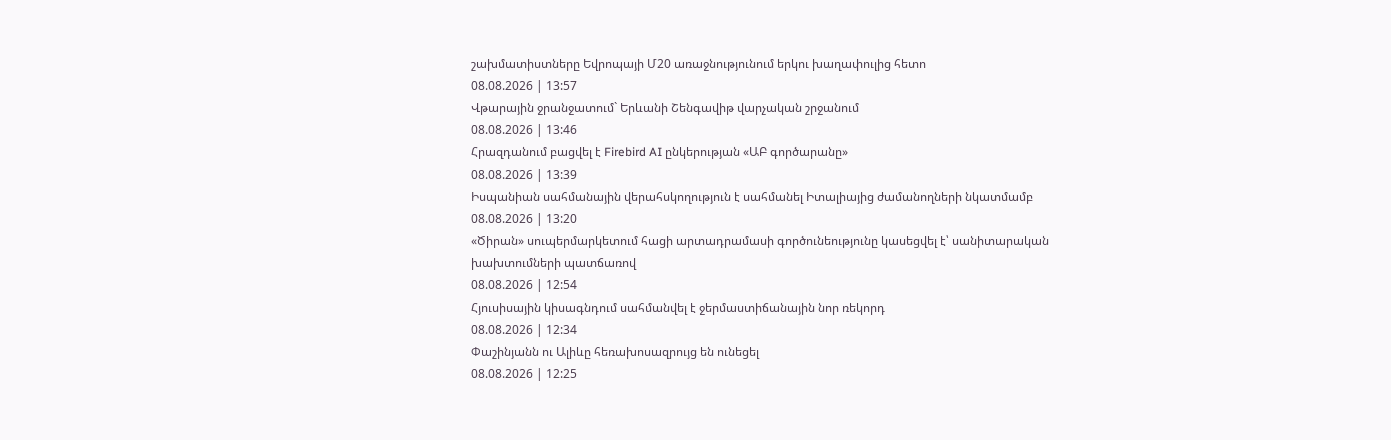շախմատիստները Եվրոպայի Մ20 առաջնությունում երկու խաղափուլից հետո
08.08.2026 | 13:57
Վթարային ջրանջատում` Երևանի Շենգավիթ վարչական շրջանում
08.08.2026 | 13:46
Հրազդանում բացվել է Firebird AI ընկերության «ԱԲ գործարանը»
08.08.2026 | 13:39
Իսպանիան սահմանային վերահսկողություն է սահմանել Իտալիայից ժամանողների նկատմամբ
08.08.2026 | 13:20
«Ծիրան» սուպերմարկետում հացի արտադրամասի գործունեությունը կասեցվել է՝ սանիտարական խախտումների պատճառով
08.08.2026 | 12:54
Հյուսիսային կիսագնդում սահմանվել է ջերմաստիճանային նոր ռեկորդ
08.08.2026 | 12:34
Փաշինյանն ու Ալիևը հեռախոսազրույց են ունեցել
08.08.2026 | 12:25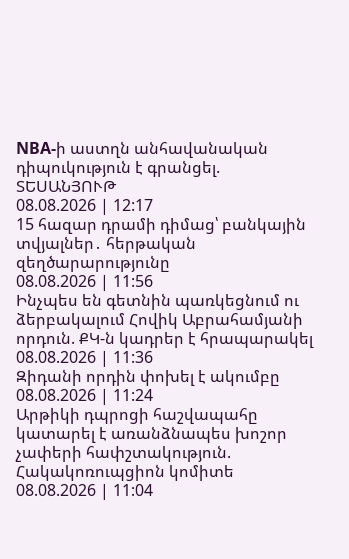NBA-ի աստղն անհավանական դիպուկություն է գրանցել. ՏԵՍԱՆՅՈՒԹ
08.08.2026 | 12:17
15 հազար դրամի դիմաց՝ բանկային տվյալներ․ հերթական զեղծարարությունը
08.08.2026 | 11:56
Ինչպես են գետնին պառկեցնում ու ձերբակալում Հովիկ Աբրահամյանի որդուն. ՔԿ-ն կադրեր է հրապարակել
08.08.2026 | 11:36
Զիդանի որդին փոխել է ակումբը
08.08.2026 | 11:24
Արթիկի դպրոցի հաշվապահը կատարել է առանձնապես խոշոր չափերի հափշտակություն. Հակակոռուպցիոն կոմիտե
08.08.2026 | 11:04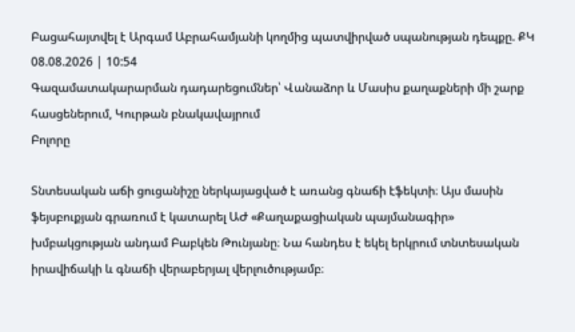Բացահայտվել է Արգամ Աբրահամյանի կողմից պատվիրված սպանության դեպքը. ՔԿ
08.08.2026 | 10:54
Գազամատակարարման դադարեցումներ՝ Վանաձոր և Մասիս քաղաքների մի շարք հասցեներում, Կուրթան բնակավայրում
Բոլորը

Տնտեսական աճի ցուցանիշը ներկայացված է առանց գնաճի էֆեկտի։ Այս մասին ֆեյսբուքյան գրառում է կատարել ԱԺ «Քաղաքացիական պայմանագիր» խմբակցության անդամ Բաբկեն Թունյանը։ Նա հանդես է եկել երկրում տնտեսական իրավիճակի և գնաճի վերաբերյալ վերլուծությամբ։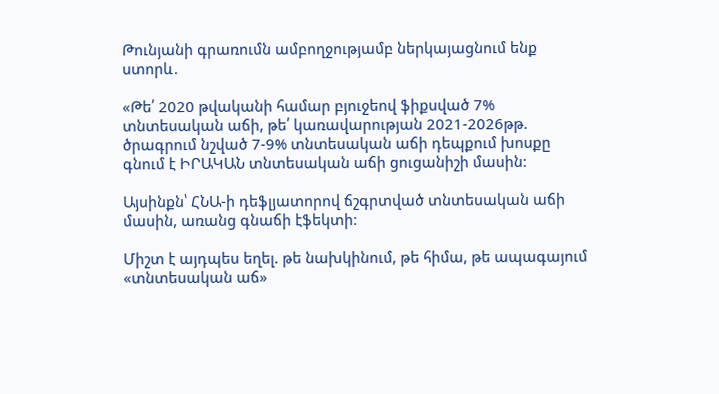Թունյանի գրառումն ամբողջությամբ ներկայացնում ենք ստորև․

«Թե՛ 2020 թվականի համար բյուջեով ֆիքսված 7% տնտեսական աճի, թե՛ կառավարության 2021-2026թթ. ծրագրում նշված 7-9% տնտեսական աճի դեպքում խոսքը գնում է ԻՐԱԿԱՆ տնտեսական աճի ցուցանիշի մասին:

Այսինքն՝ ՀՆԱ-ի դեֆլյատորով ճշգրտված տնտեսական աճի մասին, առանց գնաճի էֆեկտի:

Միշտ է այդպես եղել. թե նախկինում, թե հիմա, թե ապագայում «տնտեսական աճ»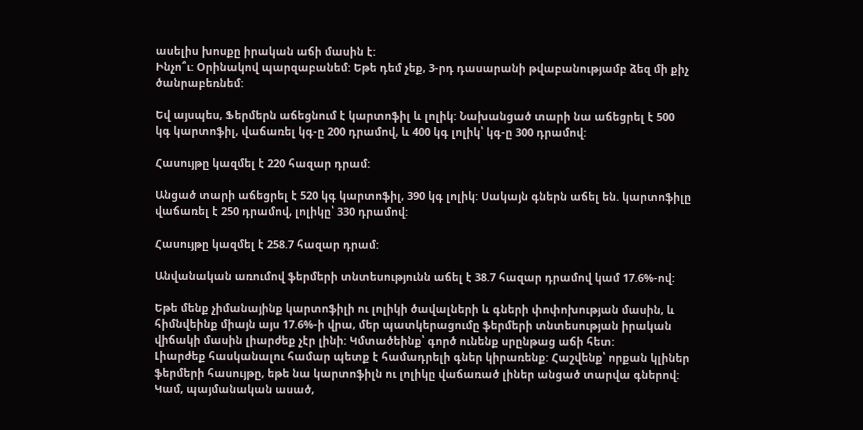ասելիս խոսքը իրական աճի մասին է:
Ինչո՞ւ: Օրինակով պարզաբանեմ: Եթե դեմ չեք, 3-րդ դասարանի թվաբանությամբ ձեզ մի քիչ ծանրաբեռնեմ:

Եվ այսպես, Ֆերմերն աճեցնում է կարտոֆիլ և լոլիկ: Նախանցած տարի նա աճեցրել է 500 կգ կարտոֆիլ, վաճառել կգ-ը 200 դրամով, և 400 կգ լոլիկ՝ կգ-ը 300 դրամով:

Հասույթը կազմել է 220 հազար դրամ:

Անցած տարի աճեցրել է 520 կգ կարտոֆիլ, 390 կգ լոլիկ: Սակայն գներն աճել են. կարտոֆիլը վաճառել է 250 դրամով, լոլիկը՝ 330 դրամով:

Հասույթը կազմել է 258.7 հազար դրամ:

Անվանական առումով ֆերմերի տնտեսությունն աճել է 38.7 հազար դրամով կամ 17.6%-ով:

Եթե մենք չիմանայինք կարտոֆիլի ու լոլիկի ծավալների և գների փոփոխության մասին, և հիմնվեինք միայն այս 17.6%-ի վրա, մեր պատկերացումը ֆերմերի տնտեսության իրական վիճակի մասին լիարժեք չէր լինի: Կմտածեինք՝ գործ ունենք սրընթաց աճի հետ:
Լիարժեք հասկանալու համար պետք է համադրելի գներ կիրառենք: Հաշվենք՝ որքան կլիներ ֆերմերի հասույթը, եթե նա կարտոֆիլն ու լոլիկը վաճառած լիներ անցած տարվա գներով: Կամ, պայմանական ասած,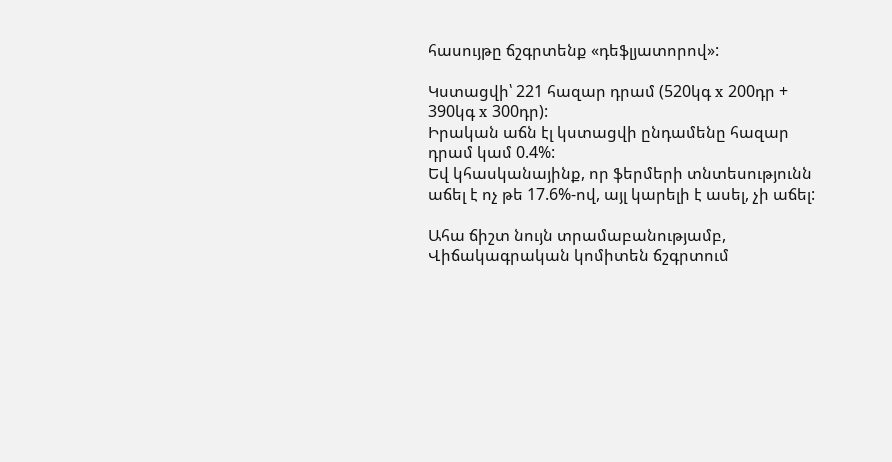հասույթը ճշգրտենք «դեֆլյատորով»:

Կստացվի՝ 221 հազար դրամ (520կգ x 200դր + 390կգ x 300դր):
Իրական աճն էլ կստացվի ընդամենը հազար դրամ կամ 0.4%:
Եվ կհասկանայինք, որ ֆերմերի տնտեսությունն աճել է ոչ թե 17.6%-ով, այլ կարելի է ասել, չի աճել:

Ահա ճիշտ նույն տրամաբանությամբ, Վիճակագրական կոմիտեն ճշգրտում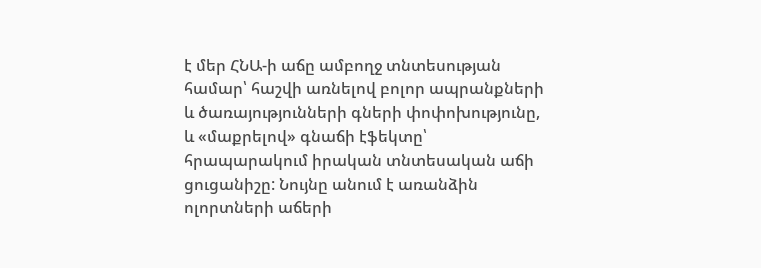է մեր ՀՆԱ-ի աճը ամբողջ տնտեսության համար՝ հաշվի առնելով բոլոր ապրանքների և ծառայությունների գների փոփոխությունը, և «մաքրելով» գնաճի էֆեկտը՝ հրապարակում իրական տնտեսական աճի ցուցանիշը: Նույնը անում է առանձին ոլորտների աճերի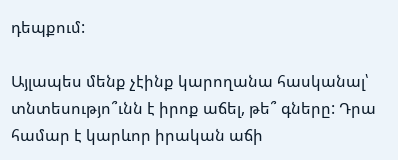դեպքում:

Այլապես մենք չէինք կարողանա հասկանալ՝ տնտեսությո՞ւնն է իրոք աճել, թե՞ գները: Դրա համար է կարևոր իրական աճի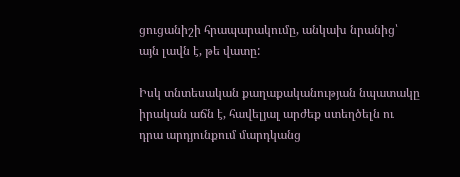ցուցանիշի հրապարակումը, անկախ նրանից՝ այն լավն է, թե վատը:

Իսկ տնտեսական քաղաքականության նպատակը իրական աճն է, հավելյալ արժեք ստեղծելն ու դրա արդյունքում մարդկանց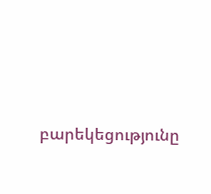բարեկեցությունը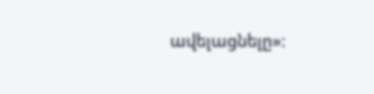ավելացնելը»: